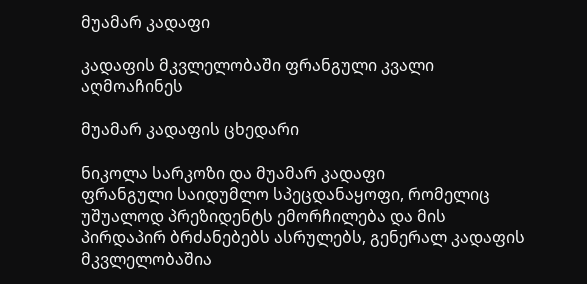მუამარ კადაფი

კადაფის მკვლელობაში ფრანგული კვალი აღმოაჩინეს

მუამარ კადაფის ცხედარი

ნიკოლა სარკოზი და მუამარ კადაფი
ფრანგული საიდუმლო სპეცდანაყოფი, რომელიც უშუალოდ პრეზიდენტს ემორჩილება და მის პირდაპირ ბრძანებებს ასრულებს, გენერალ კადაფის მკვლელობაშია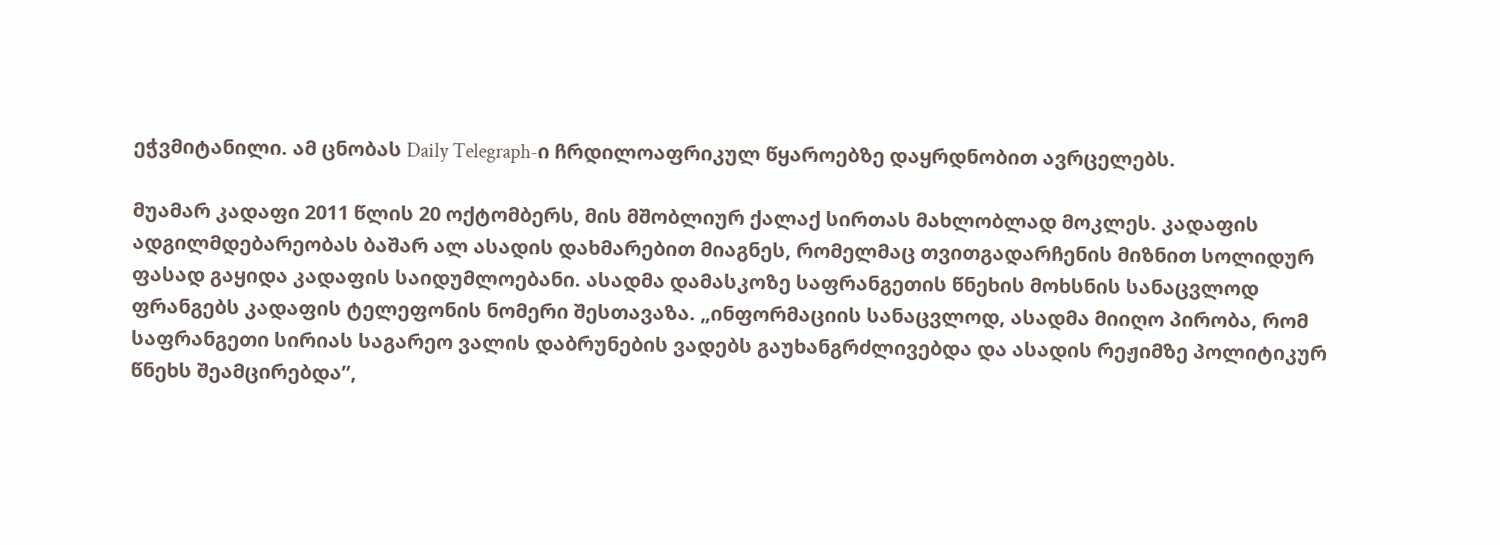ეჭვმიტანილი. ამ ცნობას Daily Telegraph-ი ჩრდილოაფრიკულ წყაროებზე დაყრდნობით ავრცელებს.

მუამარ კადაფი 2011 წლის 20 ოქტომბერს, მის მშობლიურ ქალაქ სირთას მახლობლად მოკლეს. კადაფის ადგილმდებარეობას ბაშარ ალ ასადის დახმარებით მიაგნეს, რომელმაც თვითგადარჩენის მიზნით სოლიდურ ფასად გაყიდა კადაფის საიდუმლოებანი. ასადმა დამასკოზე საფრანგეთის წნეხის მოხსნის სანაცვლოდ ფრანგებს კადაფის ტელეფონის ნომერი შესთავაზა. „ინფორმაციის სანაცვლოდ, ასადმა მიიღო პირობა, რომ საფრანგეთი სირიას საგარეო ვალის დაბრუნების ვადებს გაუხანგრძლივებდა და ასადის რეჟიმზე პოლიტიკურ წნეხს შეამცირებდა”,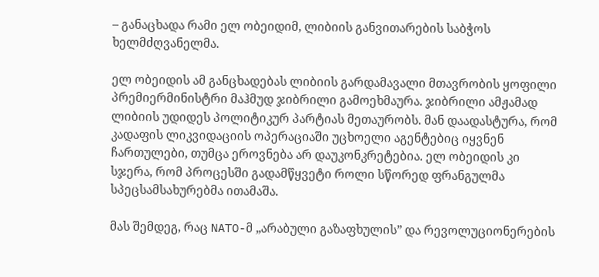– განაცხადა რამი ელ ობეიდიმ, ლიბიის განვითარების საბჭოს ხელმძღვანელმა.

ელ ობეიდის ამ განცხადებას ლიბიის გარდამავალი მთავრობის ყოფილი პრემიერმინისტრი მაჰმუდ ჯიბრილი გამოეხმაურა. ჯიბრილი ამჟამად ლიბიის უდიდეს პოლიტიკურ პარტიას მეთაურობს. მან დაადასტურა, რომ კადაფის ლიკვიდაციის ოპერაციაში უცხოელი აგენტებიც იყვნენ ჩართულები, თუმცა ეროვნება არ დაუკონკრეტებია. ელ ობეიდის კი სჯერა, რომ პროცესში გადამწყვეტი როლი სწორედ ფრანგულმა სპეცსამსახურებმა ითამაშა.

მას შემდეგ, რაც NATO-მ „არაბული გაზაფხულის” და რევოლუციონერების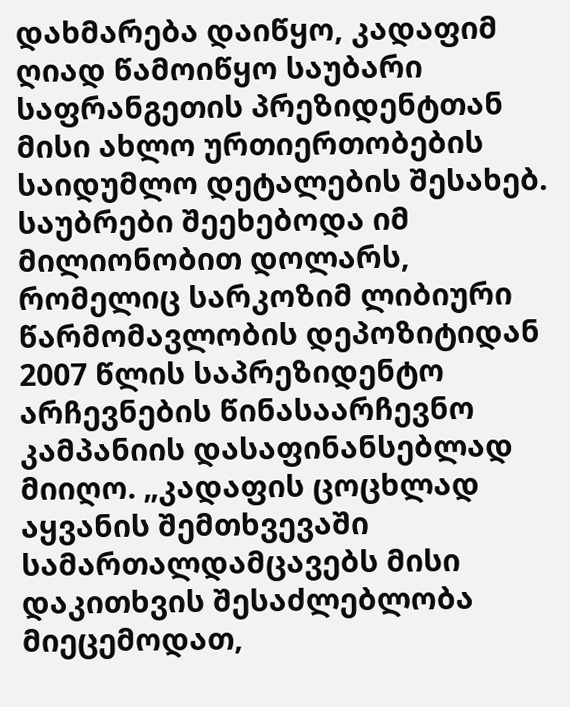დახმარება დაიწყო, კადაფიმ ღიად წამოიწყო საუბარი საფრანგეთის პრეზიდენტთან მისი ახლო ურთიერთობების საიდუმლო დეტალების შესახებ. საუბრები შეეხებოდა იმ მილიონობით დოლარს, რომელიც სარკოზიმ ლიბიური წარმომავლობის დეპოზიტიდან 2007 წლის საპრეზიდენტო არჩევნების წინასაარჩევნო კამპანიის დასაფინანსებლად მიიღო. „კადაფის ცოცხლად აყვანის შემთხვევაში სამართალდამცავებს მისი დაკითხვის შესაძლებლობა მიეცემოდათ,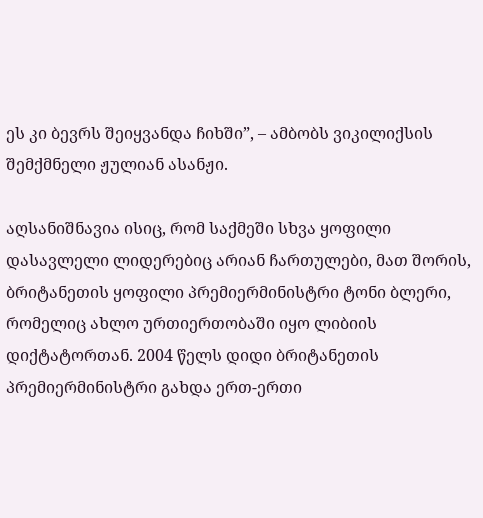ეს კი ბევრს შეიყვანდა ჩიხში”, – ამბობს ვიკილიქსის შემქმნელი ჟულიან ასანჟი.

აღსანიშნავია ისიც, რომ საქმეში სხვა ყოფილი დასავლელი ლიდერებიც არიან ჩართულები, მათ შორის, ბრიტანეთის ყოფილი პრემიერმინისტრი ტონი ბლერი, რომელიც ახლო ურთიერთობაში იყო ლიბიის დიქტატორთან. 2004 წელს დიდი ბრიტანეთის პრემიერმინისტრი გახდა ერთ-ერთი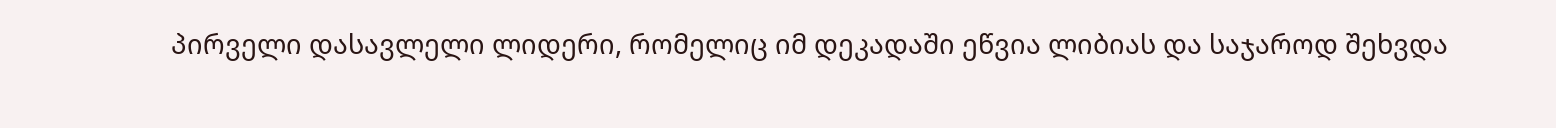პირველი დასავლელი ლიდერი, რომელიც იმ დეკადაში ეწვია ლიბიას და საჯაროდ შეხვდა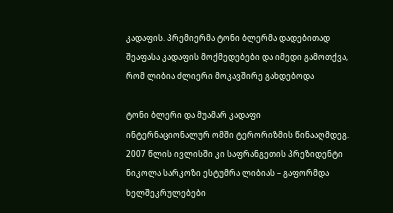კადაფის. პრემიერმა ტონი ბლერმა დადებითად შეაფასა კადაფის მოქმედებები და იმედი გამოთქვა, რომ ლიბია ძლიერი მოკავშირე გახდებოდა

ტონი ბლერი და მუამარ კადაფი
ინტერნაციონალურ ომში ტერორიზმის წინააღმდეგ. 2007 წლის ივლისში კი საფრანგეთის პრეზიდენტი ნიკოლა სარკოზი ესტუმრა ლიბიას – გაფორმდა ხელშეკრულებები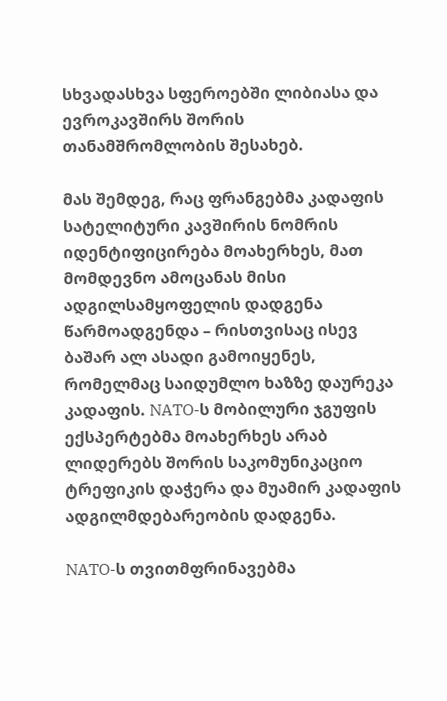სხვადასხვა სფეროებში ლიბიასა და ევროკავშირს შორის თანამშრომლობის შესახებ.

მას შემდეგ, რაც ფრანგებმა კადაფის სატელიტური კავშირის ნომრის იდენტიფიცირება მოახერხეს, მათ მომდევნო ამოცანას მისი ადგილსამყოფელის დადგენა წარმოადგენდა – რისთვისაც ისევ ბაშარ ალ ასადი გამოიყენეს, რომელმაც საიდუმლო ხაზზე დაურეკა კადაფის. NATO-ს მობილური ჯგუფის ექსპერტებმა მოახერხეს არაბ ლიდერებს შორის საკომუნიკაციო ტრეფიკის დაჭერა და მუამირ კადაფის ადგილმდებარეობის დადგენა.

NATO-ს თვითმფრინავებმა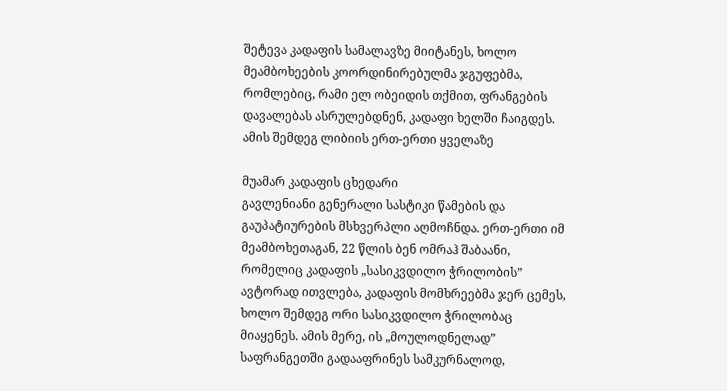შეტევა კადაფის სამალავზე მიიტანეს, ხოლო მეამბოხეების კოორდინირებულმა ჯგუფებმა, რომლებიც, რამი ელ ობეიდის თქმით, ფრანგების დავალებას ასრულებდნენ, კადაფი ხელში ჩაიგდეს. ამის შემდეგ ლიბიის ერთ-ერთი ყველაზე

მუამარ კადაფის ცხედარი
გავლენიანი გენერალი სასტიკი წამების და გაუპატიურების მსხვერპლი აღმოჩნდა. ერთ-ერთი იმ მეამბოხეთაგან, 22 წლის ბენ ომრაჰ შაბაანი, რომელიც კადაფის „სასიკვდილო ჭრილობის” ავტორად ითვლება, კადაფის მომხრეებმა ჯერ ცემეს, ხოლო შემდეგ ორი სასიკვდილო ჭრილობაც მიაყენეს. ამის მერე, ის „მოულოდნელად” საფრანგეთში გადააფრინეს სამკურნალოდ,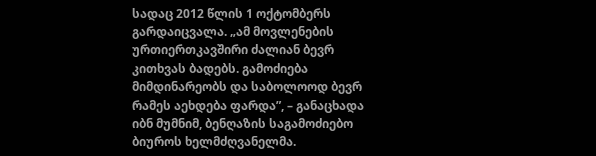სადაც 2012 წლის 1 ოქტომბერს გარდაიცვალა. „ამ მოვლენების ურთიერთკავშირი ძალიან ბევრ კითხვას ბადებს. გამოძიება მიმდინარეობს და საბოლოოდ ბევრ რამეს აეხდება ფარდა”, – განაცხადა იბნ მუმნიმ, ბენღაზის საგამოძიებო ბიუროს ხელმძღვანელმა.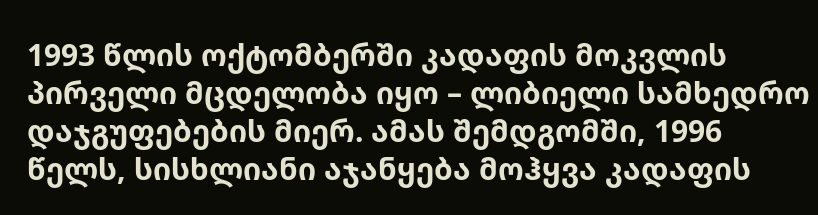1993 წლის ოქტომბერში კადაფის მოკვლის პირველი მცდელობა იყო – ლიბიელი სამხედრო დაჯგუფებების მიერ. ამას შემდგომში, 1996 წელს, სისხლიანი აჯანყება მოჰყვა კადაფის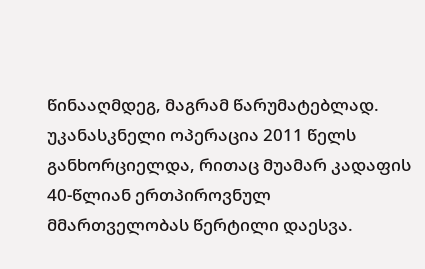წინააღმდეგ, მაგრამ წარუმატებლად. უკანასკნელი ოპერაცია 2011 წელს განხორციელდა, რითაც მუამარ კადაფის 40-წლიან ერთპიროვნულ მმართველობას წერტილი დაესვა.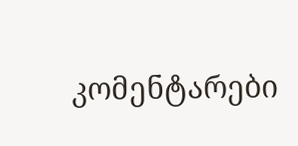კომენტარები